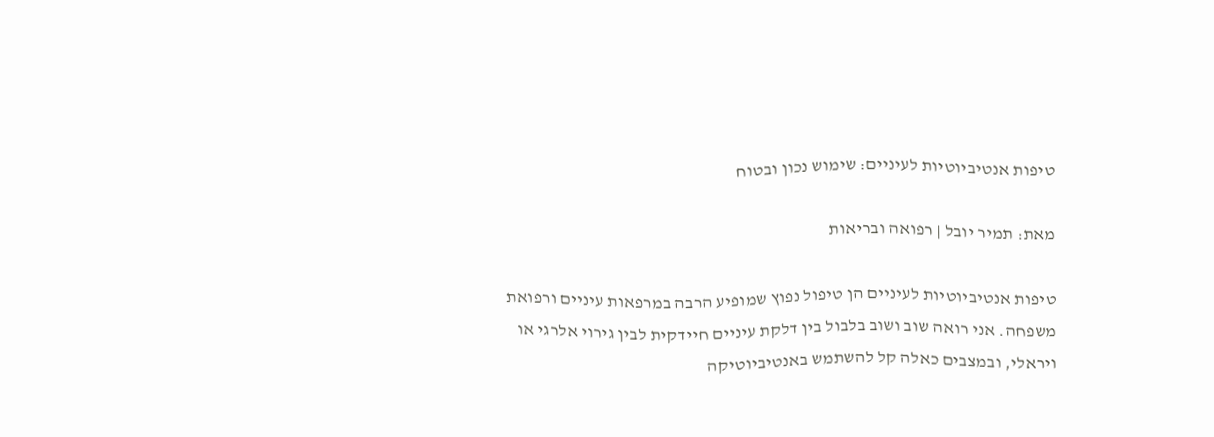טיפות אנטיביוטיות לעיניים: שימוש נכון ובטוח

מאת: תמיר יובל | רפואה ובריאות

טיפות אנטיביוטיות לעיניים הן טיפול נפוץ שמופיע הרבה במרפאות עיניים ורפואת משפחה. אני רואה שוב ושוב בלבול בין דלקת עיניים חיידקית לבין גירוי אלרגי או ויראלי, ובמצבים כאלה קל להשתמש באנטיביוטיקה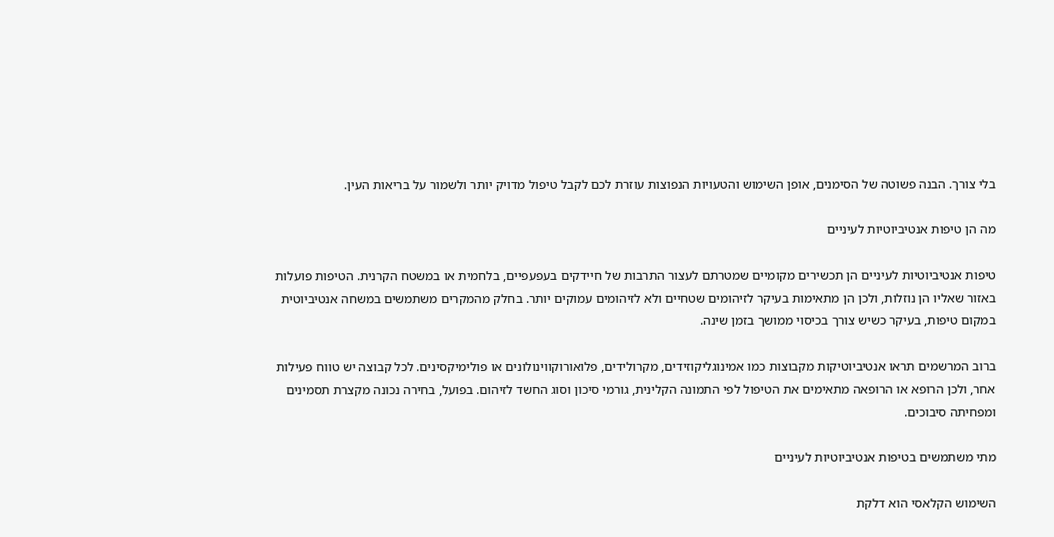בלי צורך. הבנה פשוטה של הסימנים, אופן השימוש והטעויות הנפוצות עוזרת לכם לקבל טיפול מדויק יותר ולשמור על בריאות העין.

מה הן טיפות אנטיביוטיות לעיניים

טיפות אנטיביוטיות לעיניים הן תכשירים מקומיים שמטרתם לעצור התרבות של חיידקים בעפעפיים, בלחמית או במשטח הקרנית. הטיפות פועלות באזור שאליו הן נוזלות, ולכן הן מתאימות בעיקר לזיהומים שטחיים ולא לזיהומים עמוקים יותר. בחלק מהמקרים משתמשים במשחה אנטיביוטית במקום טיפות, בעיקר כשיש צורך בכיסוי ממושך בזמן שינה.

ברוב המרשמים תראו אנטיביוטיקות מקבוצות כמו אמינוגליקוזידים, מקרולידים, פלואורוקווינולונים או פולימיקסינים. לכל קבוצה יש טווח פעילות אחר, ולכן הרופא או הרופאה מתאימים את הטיפול לפי התמונה הקלינית, גורמי סיכון וסוג החשד לזיהום. בפועל, בחירה נכונה מקצרת תסמינים ומפחיתה סיבוכים.

מתי משתמשים בטיפות אנטיביוטיות לעיניים

השימוש הקלאסי הוא דלקת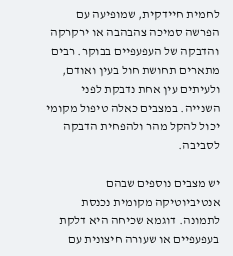לחמית חיידקית, שמופיעה עם הפרשה סמיכה צהבהבה או ירקרקה והדבקה של העפעפיים בבוקר. רבים מתארים תחושת חול בעין ואודם, ולעיתים עין אחת נדבקת לפני השנייה. במצבים כאלה טיפול מקומי יכול להקל מהר ולהפחית הדבקה לסביבה.

יש מצבים נוספים שבהם אנטיביוטיקה מקומית נכנסת לתמונה. דוגמא שכיחה היא דלקת בעפעפיים או שעורה חיצונית עם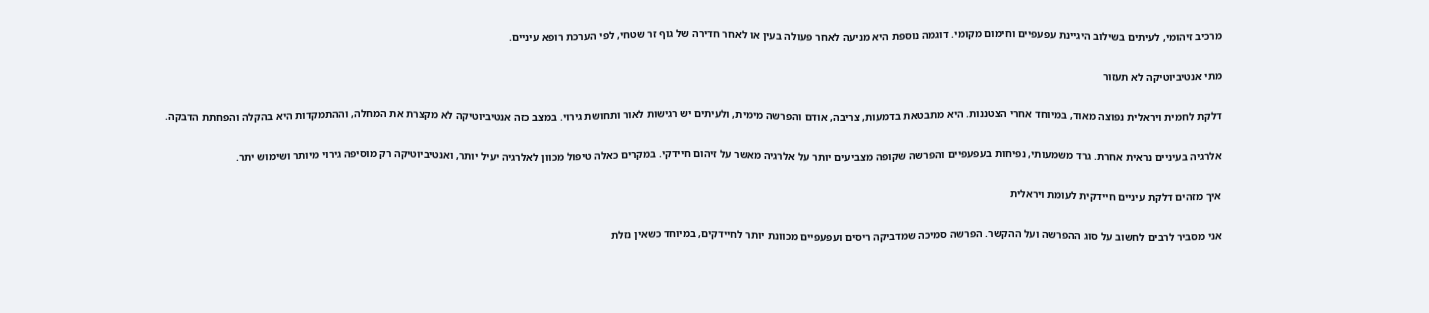מרכיב זיהומי, לעיתים בשילוב היגיינת עפעפיים וחימום מקומי. דוגמה נוספת היא מניעה לאחר פעולה בעין או לאחר חדירה של גוף זר שטחי, לפי הערכת רופא עיניים.

מתי אנטיביוטיקה לא תעזור

דלקת לחמית ויראלית נפוצה מאוד, במיוחד אחרי הצטננות. היא מתבטאת בדמעות, צריבה, אודם והפרשה מימית, ולעיתים יש רגישות לאור ותחושת גירוי. במצב כזה אנטיביוטיקה לא מקצרת את המחלה, וההתמקדות היא בהקלה והפחתת הדבקה.

אלרגיה בעיניים נראית אחרת. גרד משמעותי, נפיחות בעפעפיים והפרשה שקופה מצביעים יותר על אלרגיה מאשר על זיהום חיידקי. במקרים כאלה טיפול מכוון לאלרגיה יעיל יותר, ואנטיביוטיקה רק מוסיפה גירוי מיותר ושימוש יתר.

איך מזהים דלקת עיניים חיידקית לעומת ויראלית

אני מסביר לרבים לחשוב על סוג ההפרשה ועל ההקשר. הפרשה סמיכה שמדביקה ריסים ועפעפיים מכוונת יותר לחיידקים, במיוחד כשאין נזלת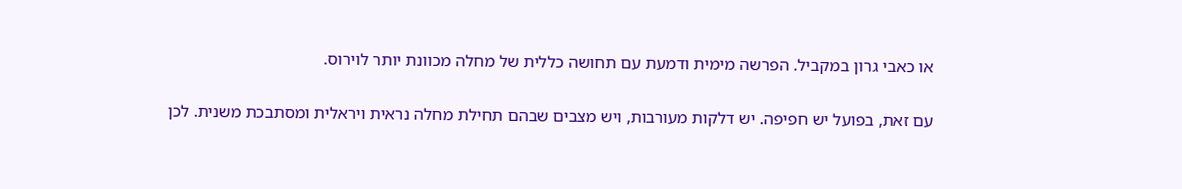או כאבי גרון במקביל. הפרשה מימית ודמעת עם תחושה כללית של מחלה מכוונת יותר לוירוס.

עם זאת, בפועל יש חפיפה. יש דלקות מעורבות, ויש מצבים שבהם תחילת מחלה נראית ויראלית ומסתבכת משנית. לכן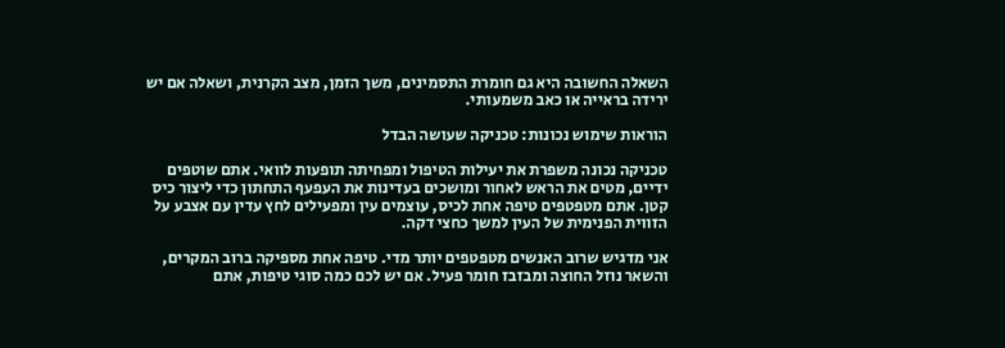השאלה החשובה היא גם חומרת התסמינים, משך הזמן, מצב הקרנית, ושאלה אם יש ירידה בראייה או כאב משמעותי.

הוראות שימוש נכונות: טכניקה שעושה הבדל

טכניקה נכונה משפרת את יעילות הטיפול ומפחיתה תופעות לוואי. אתם שוטפים ידיים, מטים את הראש לאחור ומושכים בעדינות את העפעף התחתון כדי ליצור כיס קטן. אתם מטפטפים טיפה אחת לכיס, עוצמים עין ומפעילים לחץ עדין עם אצבע על הזווית הפנימית של העין למשך כחצי דקה.

אני מדגיש שרוב האנשים מטפטפים יותר מדי. טיפה אחת מספיקה ברוב המקרים, והשאר נוזל החוצה ומבזבז חומר פעיל. אם יש לכם כמה סוגי טיפות, אתם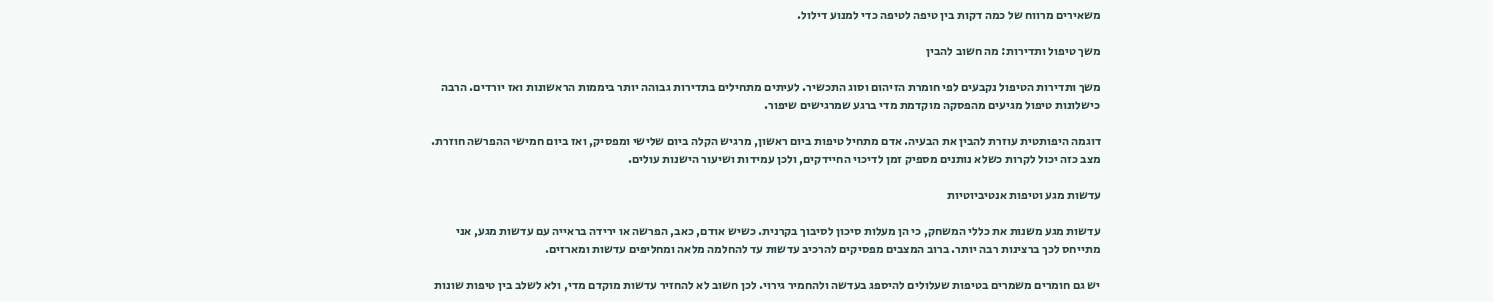משאירים מרווח של כמה דקות בין טיפה לטיפה כדי למנוע דילול.

משך טיפול ותדירות: מה חשוב להבין

משך ותדירות הטיפול נקבעים לפי חומרת הזיהום וסוג התכשיר. לעיתים מתחילים בתדירות גבוהה יותר ביממות הראשונות ואז יורדים. הרבה כישלונות טיפול מגיעים מהפסקה מוקדמת מדי ברגע שמרגישים שיפור.

דוגמה היפותטית עוזרת להבין את הבעיה. אדם מתחיל טיפות ביום ראשון, מרגיש הקלה ביום שלישי ומפסיק, ואז ביום חמישי ההפרשה חוזרת. מצב כזה יכול לקרות כשלא נותנים מספיק זמן לדיכוי החיידקים, ולכן עמידות ושיעור הישנות עולים.

עדשות מגע וטיפות אנטיביוטיות

עדשות מגע משנות את כללי המשחק, כי הן מעלות סיכון לסיבוך בקרנית. כשיש אודם, כאב, הפרשה או ירידה בראייה עם עדשות מגע, אני מתייחס לכך ברצינות רבה יותר. ברוב המצבים מפסיקים להרכיב עדשות עד להחלמה מלאה ומחליפים עדשות ומארזים.

יש גם חומרים משמרים בטיפות שעלולים להיספג בעדשה ולהחמיר גירוי. לכן חשוב לא להחזיר עדשות מוקדם מדי, ולא לשלב בין טיפות שונות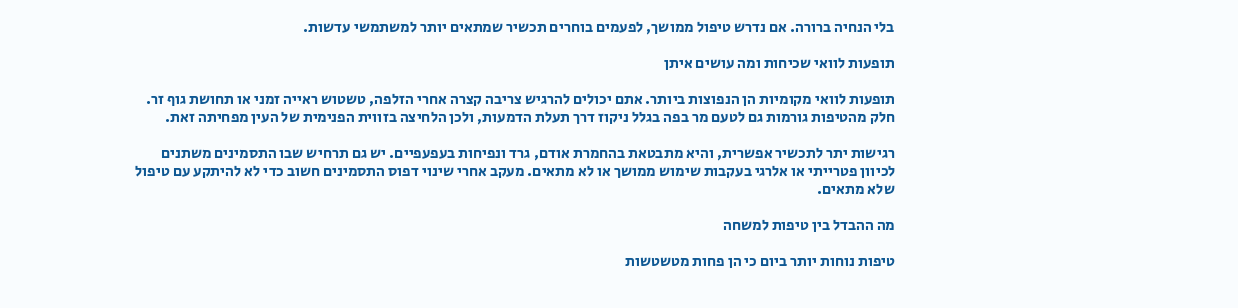בלי הנחיה ברורה. אם נדרש טיפול ממושך, לפעמים בוחרים תכשיר שמתאים יותר למשתמשי עדשות.

תופעות לוואי שכיחות ומה עושים איתן

תופעות לוואי מקומיות הן הנפוצות ביותר. אתם יכולים להרגיש צריבה קצרה אחרי הזלפה, טשטוש ראייה זמני או תחושת גוף זר. חלק מהטיפות גורמות גם לטעם מר בפה בגלל ניקוז דרך תעלת הדמעות, ולכן הלחיצה בזווית הפנימית של העין מפחיתה זאת.

רגישות יתר לתכשיר אפשרית, והיא מתבטאת בהחמרת אודם, גרד ונפיחות בעפעפיים. יש גם תרחיש שבו התסמינים משתנים לכיוון פטרייתי או אלרגי בעקבות שימוש ממושך או לא מתאים. מעקב אחרי שינוי דפוס התסמינים חשוב כדי לא להיתקע עם טיפול שלא מתאים.

מה ההבדל בין טיפות למשחה

טיפות נוחות יותר ביום כי הן פחות מטשטשות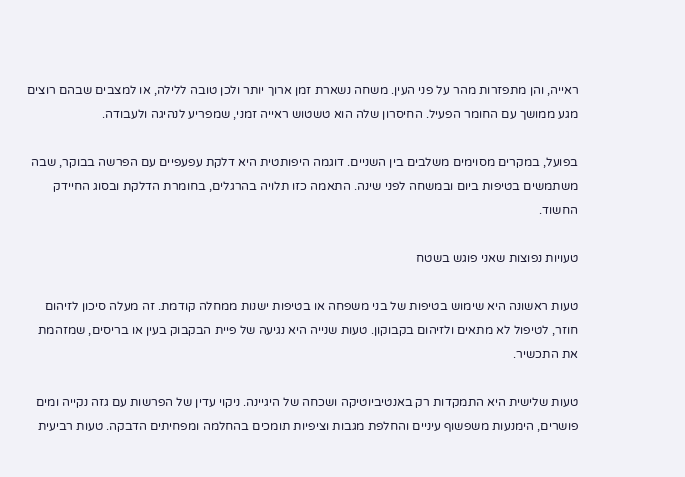ראייה, והן מתפזרות מהר על פני העין. משחה נשארת זמן ארוך יותר ולכן טובה ללילה, או למצבים שבהם רוצים מגע ממושך עם החומר הפעיל. החיסרון שלה הוא טשטוש ראייה זמני, שמפריע לנהיגה ולעבודה.

בפועל, במקרים מסוימים משלבים בין השניים. דוגמה היפותטית היא דלקת עפעפיים עם הפרשה בבוקר, שבה משתמשים בטיפות ביום ובמשחה לפני שינה. התאמה כזו תלויה בהרגלים, בחומרת הדלקת ובסוג החיידק החשוד.

טעויות נפוצות שאני פוגש בשטח

טעות ראשונה היא שימוש בטיפות של בני משפחה או בטיפות ישנות ממחלה קודמת. זה מעלה סיכון לזיהום חוזר, לטיפול לא מתאים ולזיהום בקבוקון. טעות שנייה היא נגיעה של פיית הבקבוק בעין או בריסים, שמזהמת את התכשיר.

טעות שלישית היא התמקדות רק באנטיביוטיקה ושכחה של היגיינה. ניקוי עדין של הפרשות עם גזה נקייה ומים פושרים, הימנעות משפשוף עיניים והחלפת מגבות וציפיות תומכים בהחלמה ומפחיתים הדבקה. טעות רביעית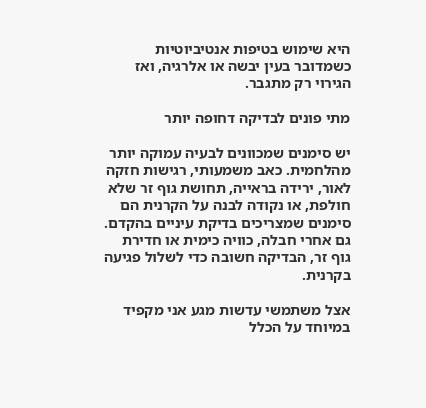היא שימוש בטיפות אנטיביוטיות כשמדובר בעין יבשה או אלרגיה, ואז הגירוי רק מתגבר.

מתי פונים לבדיקה דחופה יותר

יש סימנים שמכוונים לבעיה עמוקה יותר מהלחמית. כאב משמעותי, רגישות חזקה לאור, ירידה בראייה, תחושת גוף זר שלא חולפת, או נקודה לבנה על הקרנית הם סימנים שמצריכים בדיקת עיניים בהקדם. גם אחרי חבלה, כוויה כימית או חדירת גוף זר, הבדיקה חשובה כדי לשלול פגיעה בקרנית.

אצל משתמשי עדשות מגע אני מקפיד במיוחד על הכלל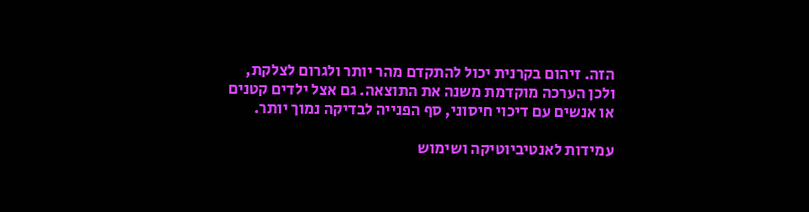הזה. זיהום בקרנית יכול להתקדם מהר יותר ולגרום לצלקת, ולכן הערכה מוקדמת משנה את התוצאה. גם אצל ילדים קטנים או אנשים עם דיכוי חיסוני, סף הפנייה לבדיקה נמוך יותר.

עמידות לאנטיביוטיקה ושימוש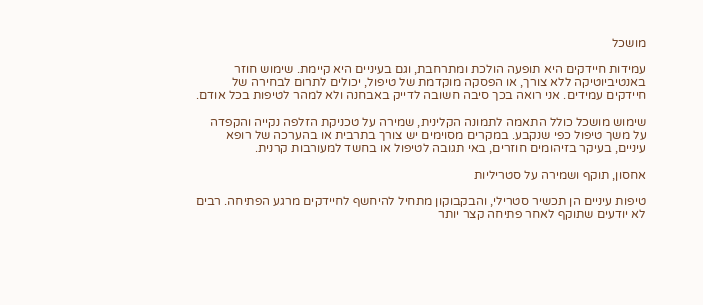מושכל

עמידות חיידקים היא תופעה הולכת ומתרחבת, וגם בעיניים היא קיימת. שימוש חוזר באנטיביוטיקה ללא צורך, או הפסקה מוקדמת של טיפול, יכולים לתרום לבחירה של חיידקים עמידים. אני רואה בכך סיבה חשובה לדייק באבחנה ולא למהר לטיפות בכל אודם.

שימוש מושכל כולל התאמה לתמונה הקלינית, שמירה על טכניקת הזלפה נקייה והקפדה על משך טיפול כפי שנקבע. במקרים מסוימים יש צורך בתרבית או בהערכה של רופא עיניים, בעיקר בזיהומים חוזרים, באי תגובה לטיפול או בחשד למעורבות קרנית.

אחסון, תוקף ושמירה על סטריליות

טיפות עיניים הן תכשיר סטרילי, והבקבוקון מתחיל להיחשף לחיידקים מרגע הפתיחה. רבים לא יודעים שתוקף לאחר פתיחה קצר יותר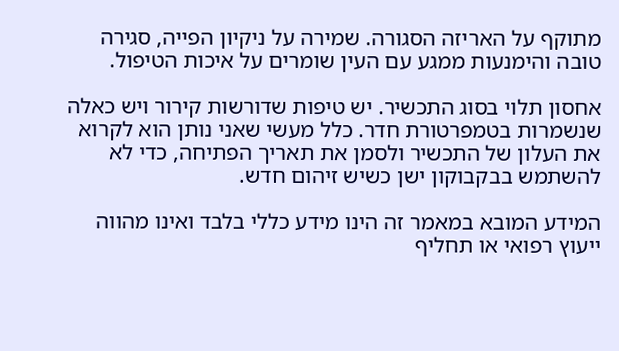מתוקף על האריזה הסגורה. שמירה על ניקיון הפייה, סגירה טובה והימנעות ממגע עם העין שומרים על איכות הטיפול.

אחסון תלוי בסוג התכשיר. יש טיפות שדורשות קירור ויש כאלה שנשמרות בטמפרטורת חדר. כלל מעשי שאני נותן הוא לקרוא את העלון של התכשיר ולסמן את תאריך הפתיחה, כדי לא להשתמש בבקבוקון ישן כשיש זיהום חדש.

המידע המובא במאמר זה הינו מידע כללי בלבד ואינו מהווה ייעוץ רפואי או תחליף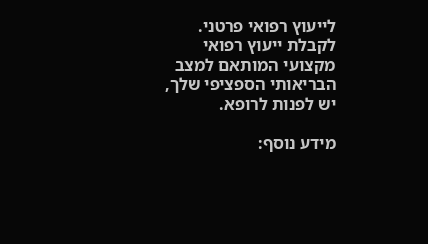לייעוץ רפואי פרטני. לקבלת ייעוץ רפואי מקצועי המותאם למצב הבריאותי הספציפי שלך, יש לפנות לרופא.

מידע נוסף: